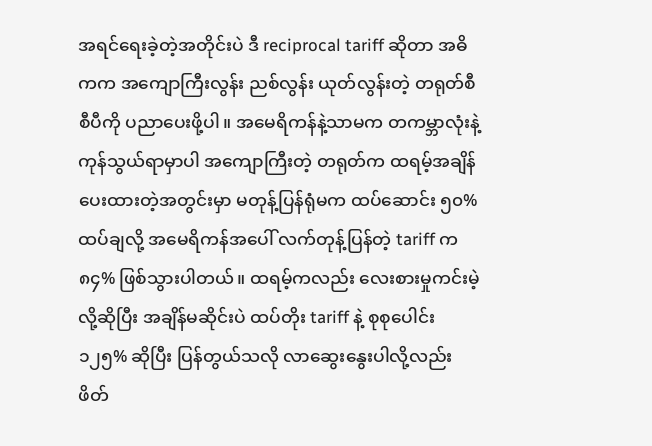အရင်ရေးခဲ့တဲ့အတိုင်းပဲ ဒီ reciprocal tariff ဆိုတာ အဓိကက အကျောကြီးလွန်း ညစ်လွန်း ယုတ်လွန်းတဲ့ တရုတ်စီစီပီကို ပညာပေးဖို့ပါ။ အမေရိကန်နဲ့သာမက တကမ္ဘာလုံးနဲ့ ကုန်သွယ်ရာမှာပါ အကျောကြီးတဲ့ တရုတ်က ထရမ့်အချိန်ပေးထားတဲ့အတွင်းမှာ မတုန့်ပြန်ရုံမက ထပ်ဆောင်း ၅၀% ထပ်ချလို့ အမေရိကန်အပေါ် လက်တုန့်ပြန်တဲ့ tariff က ၈၄% ဖြစ်သွားပါတယ်။ ထရမ့်ကလည်း လေးစားမှုကင်းမဲ့လို့ဆိုပြီး အချိန်မဆိုင်းပဲ ထပ်တိုး tariff နဲ့ စုစုပေါင်း ၁၂၅% ဆိုပြီး ပြန်တွယ်သလို လာဆွေးနွေးပါလို့လည်း ဖိတ်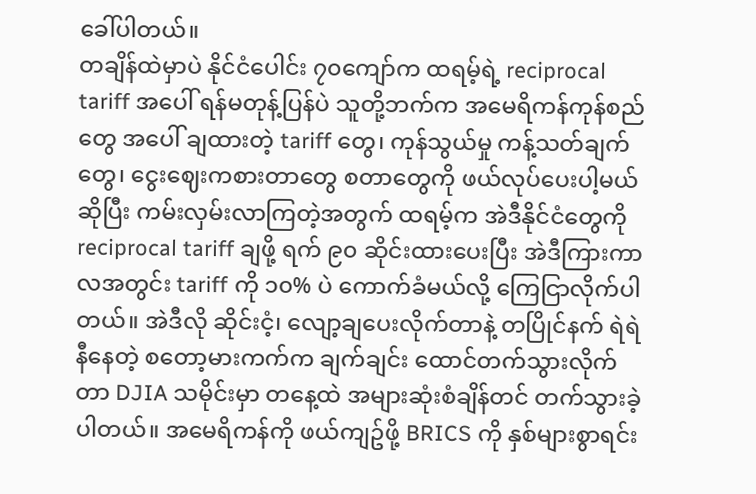ခေါ်ပါတယ်။
တချိန်ထဲမှာပဲ နိုင်ငံပေါင်း ၇၀ကျော်က ထရမ့်ရဲ့ reciprocal tariff အပေါ် ရန်မတုန့်ပြန်ပဲ သူတို့ဘက်က အမေရိကန်ကုန်စည်တွေ အပေါ် ချထားတဲ့ tariff တွေ၊ ကုန်သွယ်မှု ကန့်သတ်ချက်တွေ၊ ငွေးဈေးကစားတာတွေ စတာတွေကို ဖယ်လုပ်ပေးပါ့မယ်ဆိုပြီး ကမ်းလှမ်းလာကြတဲ့အတွက် ထရမ့်က အဲဒီနိုင်ငံတွေကို reciprocal tariff ချဖို့ ရက် ၉၀ ဆိုင်းထားပေးပြီး အဲဒီကြားကာလအတွင်း tariff ကို ၁၀% ပဲ ကောက်ခံမယ်လို့ ကြေငြာလိုက်ပါတယ်။ အဲဒီလို ဆိုင်းငံ့၊ လျော့ချပေးလိုက်တာနဲ့ တပြိုင်နက် ရဲရဲနီနေတဲ့ စတော့မားကက်က ချက်ချင်း ထောင်တက်သွားလိုက်တာ DJIA သမိုင်းမှာ တနေ့ထဲ အများဆုံးစံချိန်တင် တက်သွားခဲ့ပါတယ်။ အမေရိကန်ကို ဖယ်ကျဥ်ဖို့ BRICS ကို နှစ်များစွာရင်း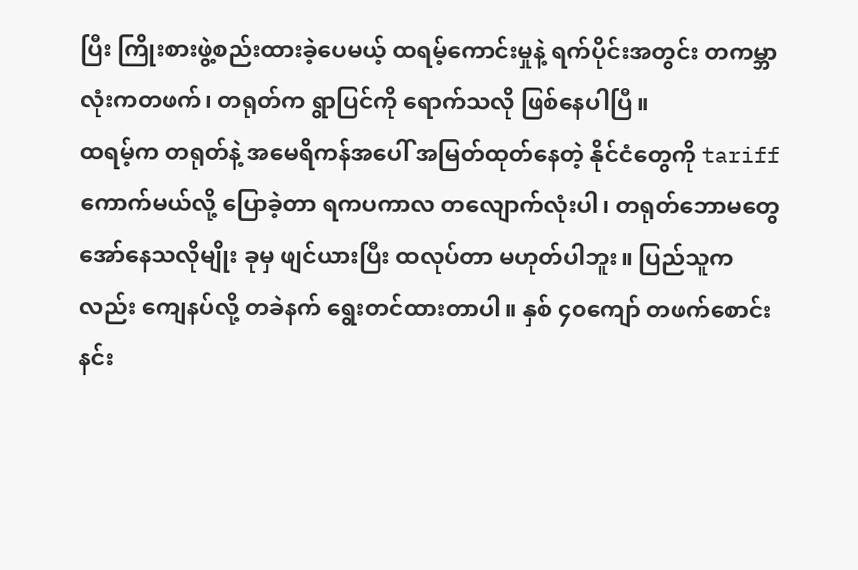ပြီး ကြိုးစားဖွဲ့စည်းထားခဲ့ပေမယ့် ထရမ့်ကောင်းမှုနဲ့ ရက်ပိုင်းအတွင်း တကမ္ဘာလုံးကတဖက်၊ တရုတ်က ရွာပြင်ကို ရောက်သလို ဖြစ်နေပါပြီ။
ထရမ့်က တရုတ်နဲ့ အမေရိကန်အပေါ် အမြတ်ထုတ်နေတဲ့ နိုင်ငံတွေကို tariff ကောက်မယ်လို့ ပြောခဲ့တာ ရကပကာလ တလျောက်လုံးပါ၊ တရုတ်ဘောမတွေ အော်နေသလိုမျိုး ခုမှ ဖျင်ယားပြီး ထလုပ်တာ မဟုတ်ပါဘူး။ ပြည်သူကလည်း ကျေနပ်လို့ တခဲနက် ရွေးတင်ထားတာပါ။ နှစ် ၄၀ကျော် တဖက်စောင်းနင်း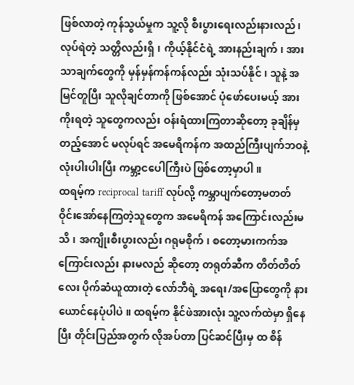ဖြစ်လာတဲ့ ကုန်သွယ်မှုက သူ့လို စီးပွားရေးလည်းနားလည်၊ လုပ်ရဲတဲ့ သတ္တိလည်းရှိ၊ ကိုယ့်နိုင်ငံရဲ့ အားနည်းချက်၊ အားသာချက်တွေကို မှန်မှန်ကန်ကန်လည်း သုံးသပ်နိုင်၊ သူနဲ့ အမြင်တူပြီး သူလိုချင်တာကို ဖြစ်အောင် ပုံဖော်ပေးမယ့် အားကိုးရတဲ့ သူတွေကလည်း ဝန်းရံထားကြတာဆိုတော့ ခုချိန်မှ တည့်အောင် မလုပ်ရင် အမေရိကန်က အထည်ကြီးပျက်ဘဝနဲ့ လုံးပါးပါးပြီး ကမ္ဘာ့ငပေါကြီးပဲ ဖြစ်တော့မှာပါ။
ထရမ့်က reciprocal tariff လုပ်လို့ ကမ္ဘာပျက်တော့မတတ် ဝိုင်းအော်နေကြတဲ့သူတွေက အမေရိကန် အကြောင်းလည်းမသိ၊ အကျိုးစီးပွားလည်း ဂရုမစိုက်၊ စတော့မားကက်အကြောင်းလည်း နားမလည် ဆိုတော့ တရုတ်ဆီက တိတ်တိတ်လေး ပိုက်ဆံယူထားတဲ့ လော်ဘီရဲ့ အရေး/အပြောတွေကို နားယောင်နေပုံပါပဲ။ ထရမ့်က နိုင်ဖဲအားလုံး သူ့လက်ထဲမှာ ရှိနေပြီး တိုင်းပြည်အတွက် လိုအပ်တာ ပြင်ဆင်ပြီးမှ ထ စိန်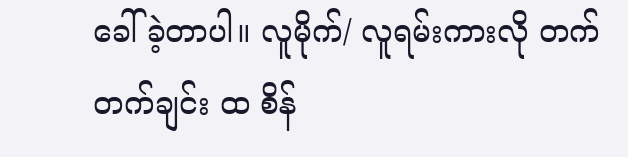ခေါ်ခဲ့တာပါ။ လူမိုက်/ လူရမ်းကားလို တက်တက်ချင်း ထ စိန်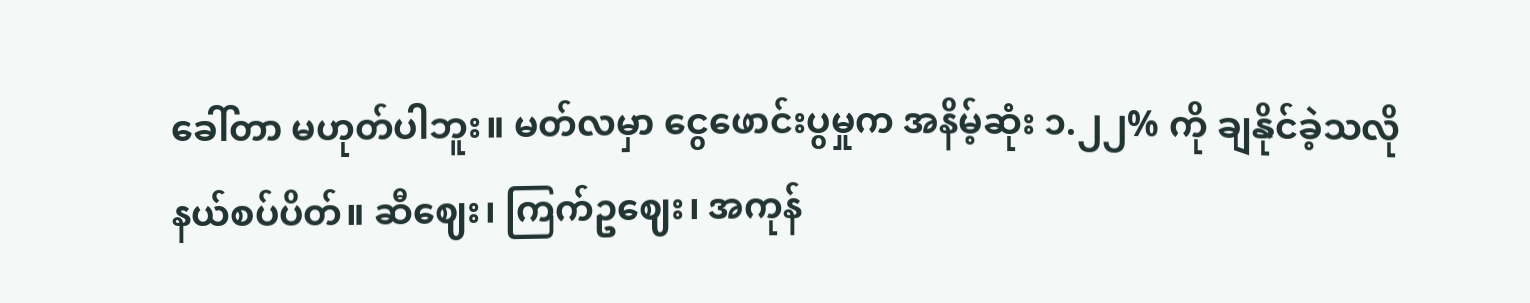ခေါ်တာ မဟုတ်ပါဘူး။ မတ်လမှာ ငွေဖောင်းပွမှုက အနိမ့်ဆုံး ၁.၂၂% ကို ချနိုင်ခဲ့သလို နယ်စပ်ပိတ်။ ဆီဈေး၊ ကြက်ဥဈေး၊ အကုန်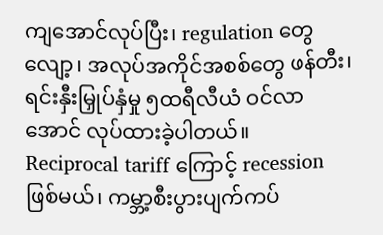ကျအောင်လုပ်ပြီး၊ regulation တွေလျော့၊ အလုပ်အကိုင်အစစ်တွေ ဖန်တီး၊ ရင်းနှီးမြှုပ်နှံမှု ၅ထရီလီယံ ဝင်လာအောင် လုပ်ထားခဲ့ပါတယ်။
Reciprocal tariff ကြောင့် recession ဖြစ်မယ်၊ ကမ္ဘာ့စီးပွားပျက်ကပ်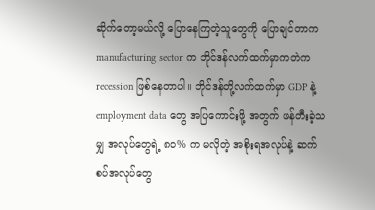ဆိုက်တော့မယ်လို့ ပြောနေကြတဲ့သူတွေကို ပြောချင်တာက manufacturing sector က ဘိုင်ဒန်လက်ထက်မှာကတဲက recession ဖြစ်နေတာပါ။ ဘိုင်ဒန်တို့လက်ထက်မှာ GDP နဲ့ employment data တွေ အပြကောင်းဖို့ အတွက် ဖန်တီးခဲ့သမျှ အလုပ်တွေရဲ့ ၈၀% က မလိုတဲ့ အစိုးရအလုပ်နဲ့ ဆက်စပ်အလုပ်တွေ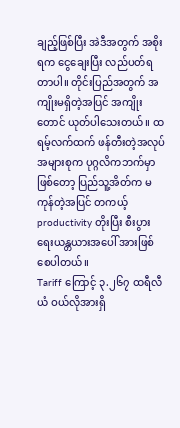ချည့်ဖြစ်ပြီး အဲဒီအတွက် အစိုးရက ငွေချေးပြီး လည်ပတ်ရတာပါ။ တိုင်းပြည်အတွက် အကျိုးမရှိတဲ့အပြင် အကျိုးတောင် ယုတ်ပါသေးတယ်။ ထရမ့်လက်ထက် ဖန်တီးတဲ့အလုပ်အများစုက ပုဂ္ဂလိကဘက်မှာ ဖြစ်တော့ ပြည်သူ့အိတ်က မကုန်တဲ့အပြင် တကယ့် productivity တိုးပြီး စီးပွားရေးယန္တယားအပေါ် အားဖြစ်စေပါတယ်။
Tariff ကြောင့် ၃.၂၆၇ ထရီလီယံ ဝယ်လိုအားရှိ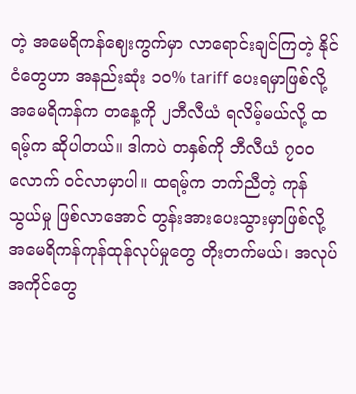တဲ့ အမေရိကန်ဈေးကွက်မှာ လာရောင်းချင်ကြတဲ့ နိုင်ငံတွေဟာ အနည်းဆုံး ၁၀% tariff ပေးရမှာဖြစ်လို့ အမေရိကန်က တနေ့ကို ၂ဘီလီယံ ရလိမ့်မယ်လို့ ထရမ့်က ဆိုပါတယ်။ ဒါကပဲ တနှစ်ကို ဘီလီယံ ၇၀၀လောက် ဝင်လာမှာပါ။ ထရမ့်က ဘက်ညီတဲ့ ကုန်သွယ်မှု ဖြစ်လာအောင် တွန်းအားပေးသွားမှာဖြစ်လို့ အမေရိကန်ကုန်ထုန်လုပ်မှုတွေ တိုးတက်မယ်၊ အလုပ်အကိုင်တွေ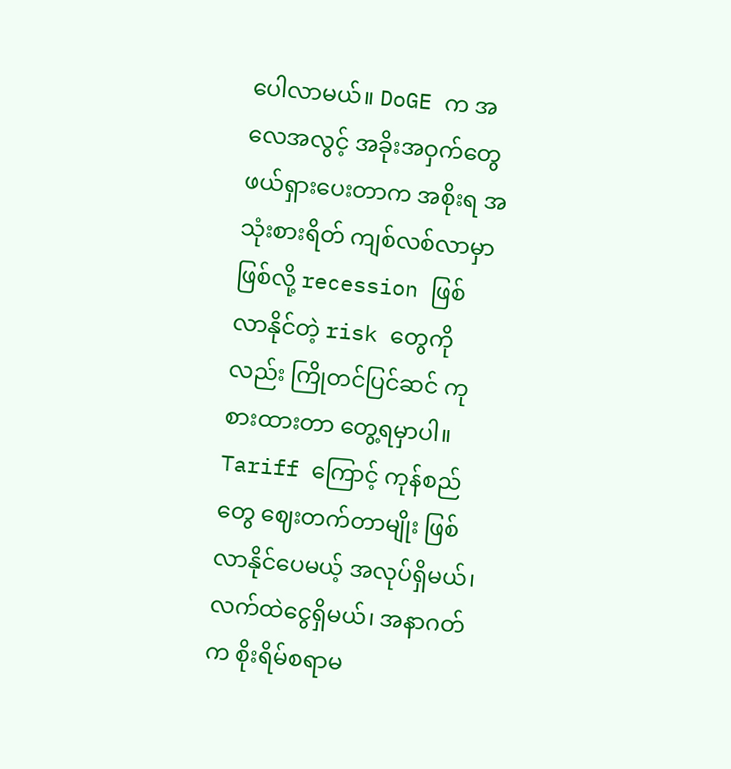ပေါလာမယ်။ DoGE က အလေအလွင့် အခိုးအဝှက်တွေ ဖယ်ရှားပေးတာက အစိုးရ အသုံးစားရိတ် ကျစ်လစ်လာမှာဖြစ်လို့ recession ဖြစ်လာနိုင်တဲ့ risk တွေကိုလည်း ကြိုတင်ပြင်ဆင် ကုစားထားတာ တွေ့ရမှာပါ။ Tariff ကြောင့် ကုန်စည်တွေ ဈေးတက်တာမျိုး ဖြစ်လာနိုင်ပေမယ့် အလုပ်ရှိမယ်၊ လက်ထဲငွေရှိမယ်၊ အနာဂတ်က စိုးရိမ်စရာမ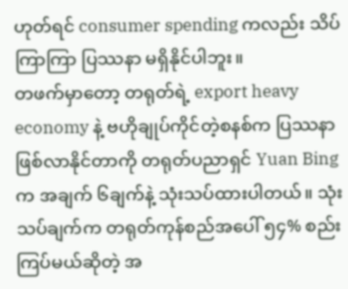ဟုတ်ရင် consumer spending ကလည်း သိပ်ကြာကြာ ပြဿနာ မရှိနိုင်ပါဘူး။
တဖက်မှာတော့ တရုတ်ရဲ့ export heavy economy နဲ့ ဗဟိုချုပ်ကိုင်တဲ့စနစ်က ပြဿနာ ဖြစ်လာနိုင်တာကို တရုတ်ပညာရှင် Yuan Bing က အချက် ၆ချက်နဲ့ သုံးသပ်ထားပါတယ်။ သုံးသပ်ချက်က တရုတ်ကုန်စည်အပေါ် ၅၄% စည်းကြပ်မယ်ဆိုတဲ့ အ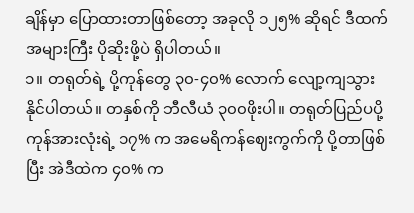ချိန်မှာ ပြောထားတာဖြစ်တော့ အခုလို ၁၂၅% ဆိုရင် ဒီထက် အများကြီး ပိုဆိုးဖို့ပဲ ရှိပါတယ်။
၁။ တရုတ်ရဲ့ ပို့ကုန်တွေ ၃၀-၄၀% လောက် လျော့ကျသွားနိုင်ပါတယ်။ တနှစ်ကို ဘီလီယံ ၃၀၀ဖိုးပါ။ တရုတ်ပြည်ပပို့ကုန်အားလုံးရဲ့ ၁၇% က အမေရိကန်ဈေးကွက်ကို ပို့တာဖြစ်ပြီး အဲဒီထဲက ၄၀% က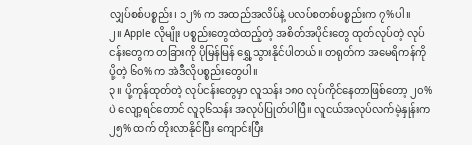လျှပ်စစ်ပစ္စည်း၊ ၁၂% က အထည်အလိပ်နဲ့ ပလပ်စတစ်ပစ္စည်းက ၇%ပါ။
၂။ Apple လိုမျိုး ပစ္စည်းတွေထဲထည့်တဲ့ အစိတ်အပိုင်းတွေ ထုတ်လုပ်တဲ့ လုပ်ငန်းတွေက တခြားကို ပိုမြန်မြန် ရွှေ့သွားနိုင်ပါတယ်။ တရုတ်က အမေရိကန်ကို ပို့တဲ့ ၆၀% က အဲဒီလိုပစ္စည်းတွေပါ။
၃။ ပို့ကုန်ထုတ်တဲ့ လုပ်ငန်းတွေမှာ လူသန်း ၁၈၀ လုပ်ကိုင်နေတာဖြစ်တော့ ၂၀% ပဲ လျော့ရင်တောင် လူ၃၆သန်း အလုပ်ပြုတ်ပါပြီ။ လူငယ်အလုပ်လက်မဲ့နှုန်းက ၂၅% ထက် တိုးလာနိုင်ပြီး ကျောင်းပြီး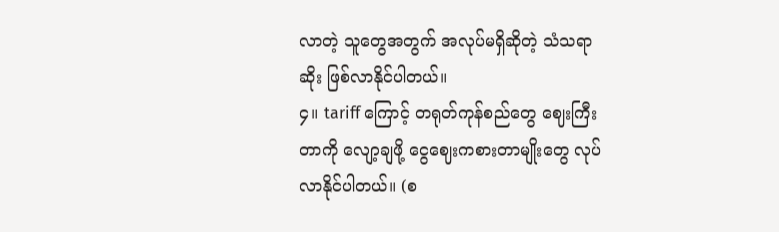လာတဲ့ သူတွေအတွက် အလုပ်မရှိဆိုတဲ့ သံသရာဆိုး ဖြစ်လာနိုင်ပါတယ်။
၄။ tariff ကြောင့် တရုတ်ကုန်စည်တွေ ဈေးကြီးတာကို လျော့ချဖို့ ငွေဈေးကစားတာမျိုးတွေ လုပ်လာနိုင်ပါတယ်။ (စ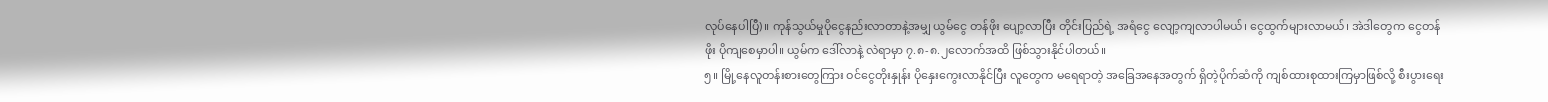လုပ်နေပါပြီ)။ ကုန်သွယ်မှုပိုငွေနည်းလာတာနဲ့အမျှ ယွမ်ငွေ တန်ဖိုး ပျော့လာပြီး တိုင်းပြည်ရဲ့ အရံငွေ လျော့ကျလာပါမယ်၊ ငွေထွက်များလာမယ်၊ အဲဒါတွေက ငွေတန်ဖိုး ပိုကျစေမှာပါ။ ယွမ်က ဒေါ်လာနဲ့ လဲရာမှာ ၇.၈-၈.၂လောက်အထိ ဖြစ်သွားနိုင်ပါတယ်။
၅။ မြို့နေလူတန်းစားတွေကြား ဝင်ငွေတိုးနှုန်း ပိုနှေးကွေးလာနိုင်ပြီး လူတွေက မရေရာတဲ့ အခြေအနေအတွက် ရှိတဲ့ပိုက်ဆံကို ကျစ်ထားစုထားကြမှာဖြစ်လို့ စီးပွားရေး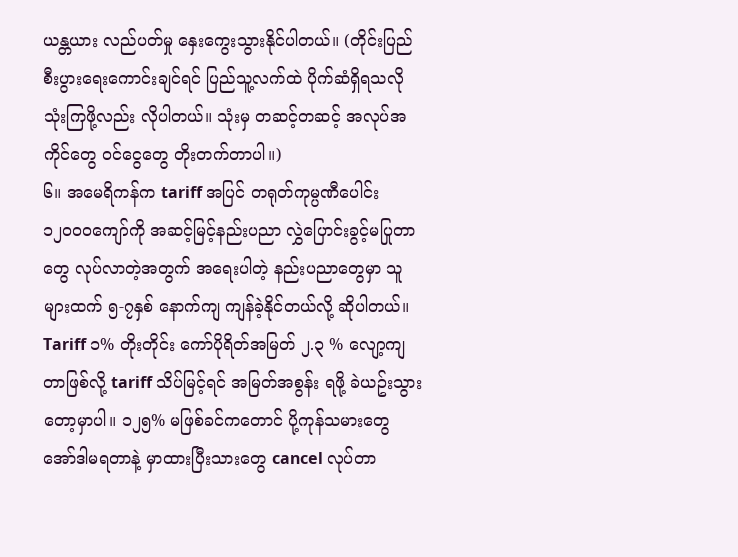ယန္တယား လည်ပတ်မှု နှေးကွေးသွားနိုင်ပါတယ်။ (တိုင်းပြည်စီးပွားရေးကောင်းချင်ရင် ပြည်သူ့လက်ထဲ ပိုက်ဆံရှိရသလို သုံးကြဖို့လည်း လိုပါတယ်။ သုံးမှ တဆင့်တဆင့် အလုပ်အကိုင်တွေ ဝင်ငွေတွေ တိုးတက်တာပါ။)
၆။ အမေရိကန်က tariff အပြင် တရုတ်ကုမ္ပဏီပေါင်း ၁၂၀၀၀ကျော်ကို အဆင့်မြင့်နည်းပညာ လွှဲပြောင်းခွင့်မပြုတာတွေ လုပ်လာတဲ့အတွက် အရေးပါတဲ့ နည်းပညာတွေမှာ သူများထက် ၅-၇နှစ် နောက်ကျ ကျန်ခဲ့နိုင်တယ်လို့ ဆိုပါတယ်။
Tariff ၁% တိုးတိုင်း ကော်ပိုရိတ်အမြတ် ၂.၃ % လျော့ကျတာဖြစ်လို့ tariff သိပ်မြင့်ရင် အမြတ်အစွန်း ရဖို့ ခဲယဥ်းသွားတော့မှာပါ။ ၁၂၅% မဖြစ်ခင်ကတောင် ပို့ကုန်သမားတွေ အော်ဒါမရတာနဲ့ မှာထားပြီးသားတွေ cancel လုပ်တာ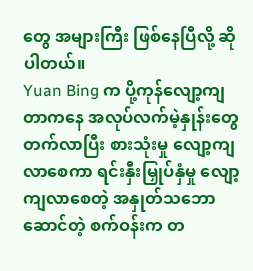တွေ အများကြီး ဖြစ်နေပြီလို့ ဆိုပါတယ်။
Yuan Bing က ပို့ကုန်လျော့ကျတာကနေ အလုပ်လက်မဲ့နှုန်းတွေ တက်လာပြီး စားသုံးမှု လျော့ကျလာစေကာ ရင်းနှီးမြှုပ်နှံမှု လျော့ကျလာစေတဲ့ အနှုတ်သဘောဆောင်တဲ့ စက်ဝန်းက တ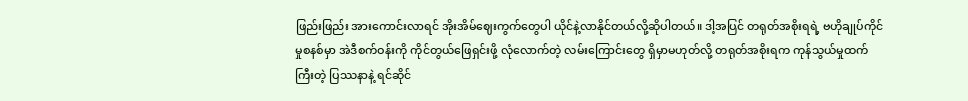ဖြည်းဖြည်း အားကောင်းလာရင် အိုးအိမ်ဈေးကွက်တွေပါ ယိုင်နဲ့လာနိုင်တယ်လို့ဆိုပါတယ်။ ဒါ့အပြင် တရုတ်အစိုးရရဲ့ ဗဟိုချုပ်ကိုင်မှုစနစ်မှာ အဲဒီစက်ဝန်းကို ကိုင်တွယ်ဖြေရှင်းဖို့ လုံလောက်တဲ့ လမ်းကြောင်းတွေ ရှိမှာမဟုတ်လို့ တရုတ်အစိုးရက ကုန်သွယ်မှုထက် ကြီးတဲ့ ပြဿနာနဲ့ ရင်ဆိုင်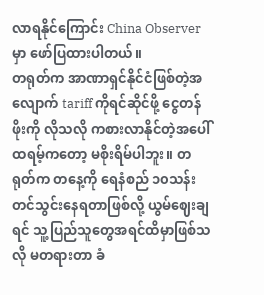လာရနိုင်ကြောင်း China Observer မှာ ဖော်ပြထားပါတယ်။
တရုတ်က အာဏာရှင်နိုင်ငံဖြစ်တဲ့အလျောက် tariff ကိုရင်ဆိုင်ဖို့ ငွေတန်ဖိုးကို လိုသလို ကစားလာနိုင်တဲ့အပေါ် ထရမ့်ကတော့ မစိုးရိမ်ပါဘူး။ တရုတ်က တနေ့ကို ရေနံစည် ၁၀သန်း တင်သွင်းနေရတာဖြစ်လို့ ယွမ်ဈေးချရင် သူ့ပြည်သူတွေအရင်ထိမှာဖြစ်သလို မတရားတာ ခံ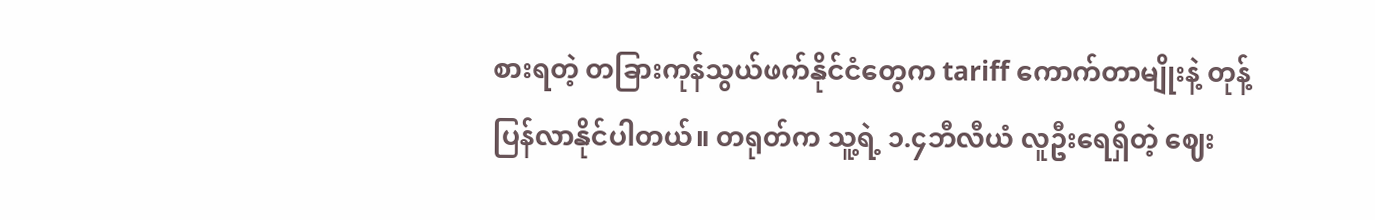စားရတဲ့ တခြားကုန်သွယ်ဖက်နိုင်ငံတွေက tariff ကောက်တာမျိုးနဲ့ တုန့်ပြန်လာနိုင်ပါတယ်။ တရုတ်က သူ့ရဲ့ ၁.၄ဘီလီယံ လူဦးရေရှိတဲ့ ဈေး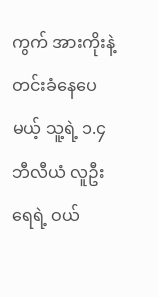ကွက် အားကိုးနဲ့ တင်းခံနေပေမယ့် သူ့ရဲ့ ၁.၄ဘီလီယံ လူဦးရေရဲ့ ဝယ်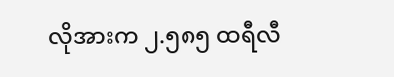လိုအားက ၂.၅၈၅ ထရီလီ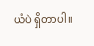ယံပဲ ရှိတာပါ။